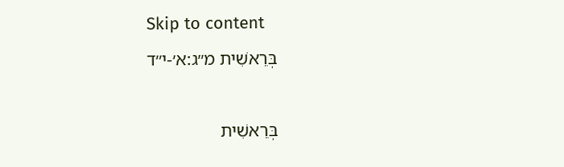Skip to content
בְּרֵאשִׁית מ״ג:א׳-י״ד

בְּרֵאשִׁית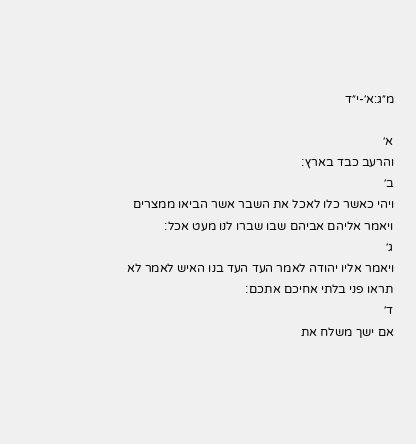מ״ג:א׳-י״ד

א׳
והרעב כבד בארץ׃
ב׳
ויהי כאשר כלו לאכל את השבר אשר הביאו ממצרים ויאמר אליהם אביהם שבו שברו לנו מעט אכל׃
ג׳
ויאמר אליו יהודה לאמר העד העד בנו האיש לאמר לא תראו פני בלתי אחיכם אתכם׃
ד׳
אם ישך משלח את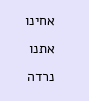אחינו אתנו נרדה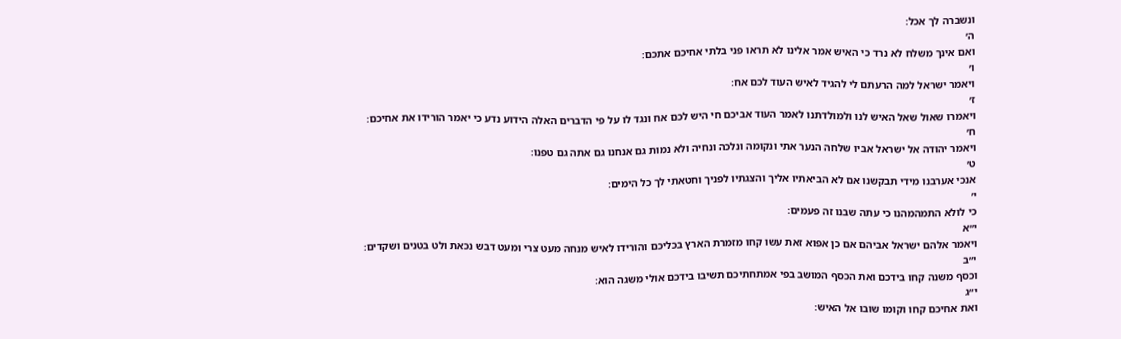ונשברה לך אכל׃
ה׳
ואם אינך משלח לא נרד כי האיש אמר אלינו לא תראו פני בלתי אחיכם אתכם׃
ו׳
ויאמר ישראל למה הרעתם לי להגיד לאיש העוד לכם אח׃
ז׳
ויאמרו שאול שאל האיש לנו ולמולדתנו לאמר העוד אביכם חי היש לכם אח ונגד לו על פי הדברים האלה הידוע נדע כי יאמר הורידו את אחיכם׃
ח׳
ויאמר יהודה אל ישראל אביו שלחה הנער אתי ונקומה ונלכה ונחיה ולא נמות גם אנחנו גם אתה גם טפנו׃
ט׳
אנכי אערבנו מידי תבקשנו אם לא הביאתיו אליך והצגתיו לפניך וחטאתי לך כל הימים׃
י׳
כי לולא התמהמהנו כי עתה שבנו זה פעמים׃
י״א
ויאמר אלהם ישראל אביהם אם כן אפוא זאת עשו קחו מזמרת הארץ בכליכם והורידו לאיש מנחה מעט צרי ומעט דבש נכאת ולט בטנים ושקדים׃
י״ב
וכסף משנה קחו בידכם ואת הכסף המושב בפי אמתחתיכם תשיבו בידכם אולי משגה הוא׃
י״ג
ואת אחיכם קחו וקומו שובו אל האיש׃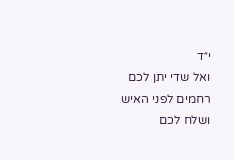י״ד
ואל שדי יתן לכם רחמים לפני האיש ושלח לכם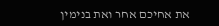את אחיכם אחר ואת בנימין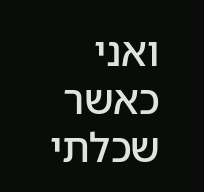ואני כאשר שכלתי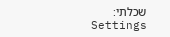שכלתי׃
Settings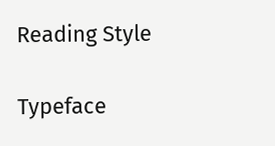Reading Style

Typeface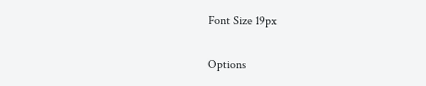Font Size 19px

Options